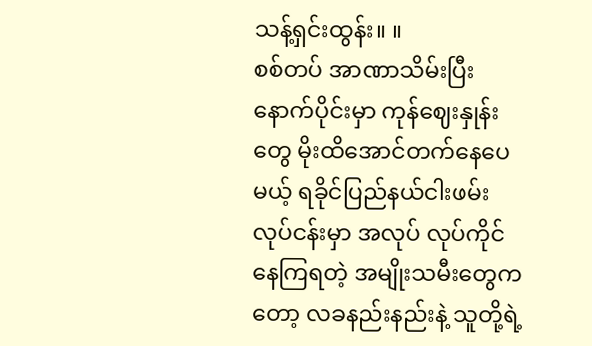သန့်ရှင်းထွန်း။ ။
စစ်တပ် အာဏာသိမ်းပြီးနောက်ပိုင်းမှာ ကုန်ဈေးနှုန်းတွေ မိုးထိအောင်တက်နေပေမယ့် ရခိုင်ပြည်နယ်ငါးဖမ်းလုပ်ငန်းမှာ အလုပ် လုပ်ကိုင်နေကြရတဲ့ အမျိုးသမီးတွေကတော့ လခနည်းနည်းနဲ့ သူတို့ရဲ့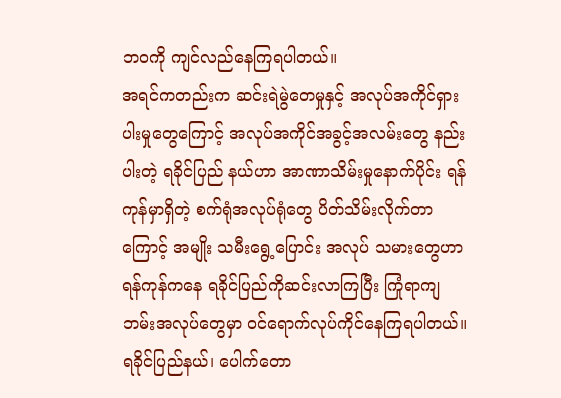ဘဝကို ကျင်လည်နေကြရပါတယ်။
အရင်ကတည်းက ဆင်းရဲမွဲတေမှုနှင့် အလုပ်အကိုင်ရှားပါးမှုတွေကြောင့် အလုပ်အကိုင်အခွင့်အလမ်းတွေ နည်းပါးတဲ့ ရခိုင်ပြည် နယ်ဟာ အာဏာသိမ်းမှုနောက်ပိုင်း ရန်ကုန်မှာရှိတဲ့ စက်ရုံအလုပ်ရုံတွေ ပိတ်သိမ်းလိုက်တာကြောင့် အမျိုး သမီးရွေ့ပြောင်း အလုပ် သမားတွေဟာ ရန်ကုန်ကနေ ရခိုင်ပြည်ကိုဆင်းလာကြပြီး ကြုံရာကျဘမ်းအလုပ်တွေမှာ ဝင်ရောက်လုပ်ကိုင်နေကြရပါတယ်။
ရခိုင်ပြည်နယ်၊ ပေါက်တော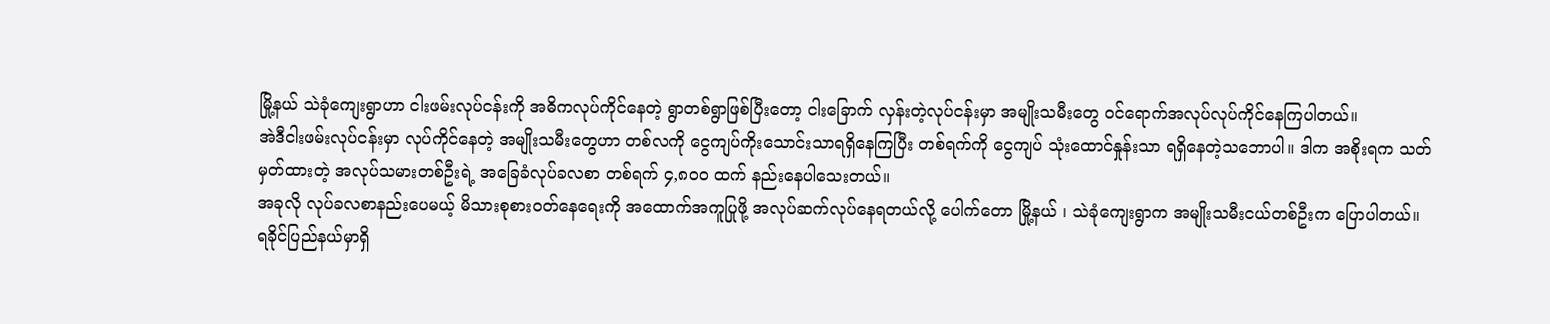မြို့နယ် သဲခုံကျေးရွာဟာ ငါးဖမ်းလုပ်ငန်းကို အဓိကလုပ်ကိုင်နေတဲ့ ရွာတစ်ရွာဖြစ်ပြီးတော့ ငါးခြောက် လှန်းတဲ့လုပ်ငန်းမှာ အမျိုးသမီးတွေ ဝင်ရောက်အလုပ်လုပ်ကိုင်နေကြပါတယ်။
အဲဒီငါးဖမ်းလုပ်ငန်းမှာ လုပ်ကိုင်နေတဲ့ အမျိုးသမီးတွေဟာ တစ်လကို ငွေကျပ်ကိုးသောင်းသာရရှိနေကြပြီး တစ်ရက်ကို ငွေကျပ် သုံးထောင်နှုန်းသာ ရရှိနေတဲ့သဘောပါ။ ဒါက အစိုးရက သတ်မှတ်ထားတဲ့ အလုပ်သမားတစ်ဦးရဲ့ အခြေခံလုပ်ခလစာ တစ်ရက် ၄,၈၀၀ ထက် နည်းနေပါသေးတယ်။
အခုလို လုပ်ခလစာနည်းပေမယ့် မိသားစုစားဝတ်နေရေးကို အထောက်အကူပြုဖို့ အလုပ်ဆက်လုပ်နေရတယ်လို့ ပေါက်တော မြို့နယ် ၊ သဲခုံကျေးရွာက အမျိုးသမီးငယ်တစ်ဦးက ပြောပါတယ်။
ရခိုင်ပြည်နယ်မှာရှိ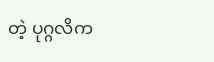တဲ့ ပုဂ္ဂလိက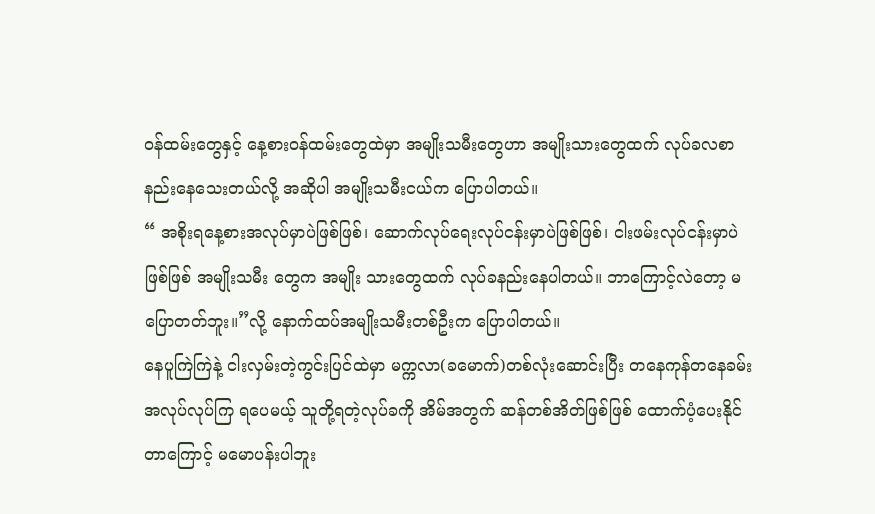ဝန်ထမ်းတွေနှင့် နေ့စားဝန်ထမ်းတွေထဲမှာ အမျိုးသမီးတွေဟာ အမျိုးသားတွေထက် လုပ်ခလစာ နည်းနေသေးတယ်လို့ အဆိုပါ အမျိုးသမီးငယ်က ပြောပါတယ်။
“ အစိုးရနေ့စားအလုပ်မှာပဲဖြစ်ဖြစ်၊ ဆောက်လုပ်ရေးလုပ်ငန်းမှာပဲဖြစ်ဖြစ်၊ ငါးဖမ်းလုပ်ငန်းမှာပဲဖြစ်ဖြစ် အမျိုးသမီး တွေက အမျိုး သားတွေထက် လုပ်ခနည်းနေပါတယ်။ ဘာကြောင့်လဲတော့ မပြောတတ်ဘူး။”လို့ နောက်ထပ်အမျိုးသမီးတစ်ဦးက ပြောပါတယ်။
နေပူကြဲကြဲနဲ့ ငါးလှမ်းတဲ့ကွင်းပြင်ထဲမှာ မက္ကလာ(ခမောက်)တစ်လုံးဆောင်းပြီး တနေကုန်တနေခမ်း အလုပ်လုပ်ကြ ရပေမယ့် သူတို့ရတဲ့လုပ်ခကို အိမ်အတွက် ဆန်တစ်အိတ်ဖြစ်ဖြစ် ထောက်ပံ့ပေးနိုင်တာကြောင့် မမောပန်းပါဘူး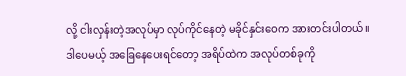လို့ ငါးလှန်းတဲ့အလုပ်မှာ လုပ်ကိုင်နေတဲ့ မခိုင်နှင်းဝေက အားတင်းပါတယ်။
ဒါပေမယ့် အခြေနေပေးရင်တော့ အရိပ်ထဲက အလုပ်တစ်ခုကို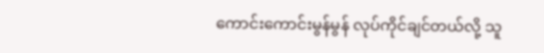ကောင်းကောင်းမွန်မွန် လုပ်ကိုင်ချင်တယ်လို့ သူ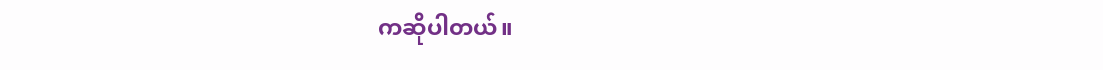ကဆိုပါတယ်။